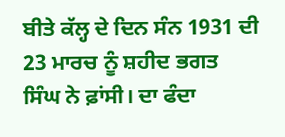ਬੀਤੇ ਕੱਲ੍ਹ ਦੇ ਦਿਨ ਸੰਨ 1931 ਦੀ 23 ਮਾਰਚ ਨੂੰ ਸ਼ਹੀਦ ਭਗਤ ਸਿੰਘ ਨੇ ਫ਼ਾਂਸੀ। ਦਾ ਫੰਦਾ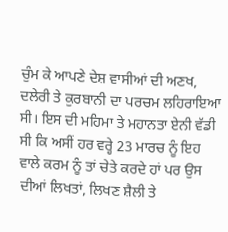ਚੁੰਮ ਕੇ ਆਪਣੇ ਦੇਸ਼ ਵਾਸੀਆਂ ਦੀ ਅਣਖ, ਦਲੇਰੀ ਤੇ ਕੁਰਬਾਨੀ ਦਾ ਪਰਚਮ ਲਹਿਰਾਇਆ ਸੀ। ਇਸ ਦੀ ਮਹਿਮਾ ਤੇ ਮਹਾਨਤਾ ਏਨੀ ਵੱਡੀ ਸੀ ਕਿ ਅਸੀਂ ਹਰ ਵਰ੍ਹੇ 23 ਮਾਰਚ ਨੂੰ ਇਹ ਵਾਲੇ ਕਰਮ ਨੂੰ ਤਾਂ ਚੇਤੇ ਕਰਦੇ ਹਾਂ ਪਰ ਉਸ ਦੀਆਂ ਲਿਖਤਾਂ, ਲਿਖਣ ਸ਼ੈਲੀ ਤੇ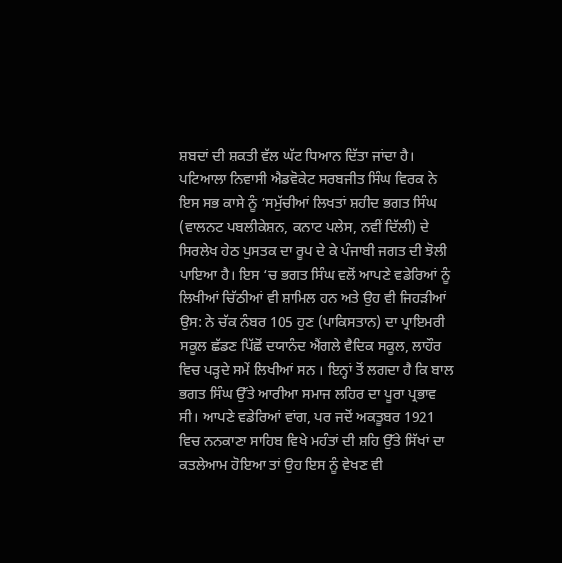ਸ਼ਬਦਾਂ ਦੀ ਸ਼ਕਤੀ ਵੱਲ ਘੱਟ ਧਿਆਨ ਦਿੱਤਾ ਜਾਂਦਾ ਹੈ। ਪਟਿਆਲਾ ਨਿਵਾਸੀ ਐਡਵੋਕੇਟ ਸਰਬਜੀਤ ਸਿੰਘ ਵਿਰਕ ਨੇ ਇਸ ਸਭ ਕਾਸੇ ਨੂੰ ‘ਸਮੁੱਚੀਆਂ ਲਿਖਤਾਂ ਸ਼ਹੀਦ ਭਗਤ ਸਿੰਘ (ਵਾਲਨਟ ਪਬਲੀਕੇਸ਼ਨ, ਕਨਾਟ ਪਲੇਸ, ਨਵੀਂ ਦਿੱਲੀ) ਦੇ ਸਿਰਲੇਖ ਹੇਠ ਪੁਸਤਕ ਦਾ ਰੂਪ ਦੇ ਕੇ ਪੰਜਾਬੀ ਜਗਤ ਦੀ ਝੋਲੀ ਪਾਇਆ ਹੈ। ਇਸ ‘ਚ ਭਗਤ ਸਿੰਘ ਵਲੋਂ ਆਪਣੇ ਵਡੇਰਿਆਂ ਨੂੰ ਲਿਖੀਆਂ ਚਿੱਠੀਆਂ ਵੀ ਸ਼ਾਮਿਲ ਹਨ ਅਤੇ ਉਹ ਵੀ ਜਿਹੜੀਆਂ ਉਸ: ਨੇ ਚੱਕ ਨੰਬਰ 105 ਹੁਣ (ਪਾਕਿਸਤਾਨ) ਦਾ ਪ੍ਰਾਇਮਰੀ ਸਕੂਲ ਛੱਡਣ ਪਿੱਛੋਂ ਦਯਾਨੰਦ ਐਂਗਲੇ ਵੈਦਿਕ ਸਕੂਲ, ਲਾਹੌਰ ਵਿਚ ਪੜ੍ਹਦੇ ਸਮੇਂ ਲਿਖੀਆਂ ਸਨ । ਇਨ੍ਹਾਂ ਤੋਂ ਲਗਦਾ ਹੈ ਕਿ ਬਾਲ ਭਗਤ ਸਿੰਘ ਉੱਤੇ ਆਰੀਆ ਸਮਾਜ ਲਹਿਰ ਦਾ ਪੂਰਾ ਪ੍ਰਭਾਵ ਸੀ। ਆਪਣੇ ਵਡੇਰਿਆਂ ਵਾਂਗ, ਪਰ ਜਦੋਂ ਅਕਤੂਬਰ 1921 ਵਿਚ ਨਨਕਾਣਾ ਸਾਹਿਬ ਵਿਖੇ ਮਹੰਤਾਂ ਦੀ ਸ਼ਹਿ ਉੱਤੇ ਸਿੱਖਾਂ ਦਾ ਕਤਲੇਆਮ ਹੋਇਆ ਤਾਂ ਉਹ ਇਸ ਨੂੰ ਵੇਖਣ ਵੀ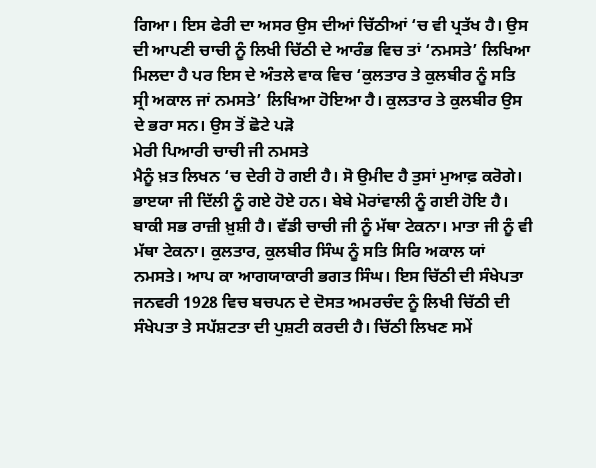ਗਿਆ। ਇਸ ਫੇਰੀ ਦਾ ਅਸਰ ਉਸ ਦੀਆਂ ਚਿੱਠੀਆਂ ‘ਚ ਵੀ ਪ੍ਰਤੱਖ ਹੈ। ਉਸ ਦੀ ਆਪਣੀ ਚਾਚੀ ਨੂੰ ਲਿਖੀ ਚਿੱਠੀ ਦੇ ਆਰੰਭ ਵਿਚ ਤਾਂ ‘ਨਮਸਤੇ’ ਲਿਖਿਆ ਮਿਲਦਾ ਹੈ ਪਰ ਇਸ ਦੇ ਅੰਤਲੇ ਵਾਕ ਵਿਚ ‘ਕੁਲਤਾਰ ਤੇ ਕੁਲਬੀਰ ਨੂੰ ਸਤਿ ਸ੍ਰੀ ਅਕਾਲ ਜਾਂ ਨਮਸਤੇ’ ਲਿਖਿਆ ਹੋਇਆ ਹੈ। ਕੁਲਤਾਰ ਤੇ ਕੁਲਬੀਰ ਉਸ ਦੇ ਭਰਾ ਸਨ। ਉਸ ਤੋਂ ਛੋਟੇ ਪੜੋ
ਮੇਰੀ ਪਿਆਰੀ ਚਾਚੀ ਜੀ ਨਮਸਤੇ
ਮੈਨੂੰ ਖ਼ਤ ਲਿਖਨ ‘ਚ ਦੇਰੀ ਹੋ ਗਈ ਹੈ। ਸੋ ਉਮੀਦ ਹੈ ਤੁਸਾਂ ਮੁਆਫ਼ ਕਰੋਗੇ। ਭਾੲਯਾ ਜੀ ਦਿੱਲੀ ਨੂੰ ਗਏ ਹੋਏ ਹਨ। ਬੇਬੇ ਮੋਰਾਂਵਾਲੀ ਨੂੰ ਗਈ ਹੋਇ ਹੈ। ਬਾਕੀ ਸਭ ਰਾਜ਼ੀ ਖ਼ੁਸ਼ੀ ਹੈ। ਵੱਡੀ ਚਾਚੀ ਜੀ ਨੂੰ ਮੱਥਾ ਟੇਕਨਾ। ਮਾਤਾ ਜੀ ਨੂੰ ਵੀ ਮੱਥਾ ਟੇਕਨਾ। ਕੁਲਤਾਰ, ਕੁਲਬੀਰ ਸਿੰਘ ਨੂੰ ਸਤਿ ਸਿਰਿ ਅਕਾਲ ਯਾਂ ਨਮਸਤੇ। ਆਪ ਕਾ ਆਗਯਾਕਾਰੀ ਭਗਤ ਸਿੰਘ। ਇਸ ਚਿੱਠੀ ਦੀ ਸੰਖੇਪਤਾ ਜਨਵਰੀ 1928 ਵਿਚ ਬਚਪਨ ਦੇ ਦੋਸਤ ਅਮਰਚੰਦ ਨੂੰ ਲਿਖੀ ਚਿੱਠੀ ਦੀ ਸੰਖੇਪਤਾ ਤੇ ਸਪੱਸ਼ਟਤਾ ਦੀ ਪੁਸ਼ਟੀ ਕਰਦੀ ਹੈ। ਚਿੱਠੀ ਲਿਖਣ ਸਮੇਂ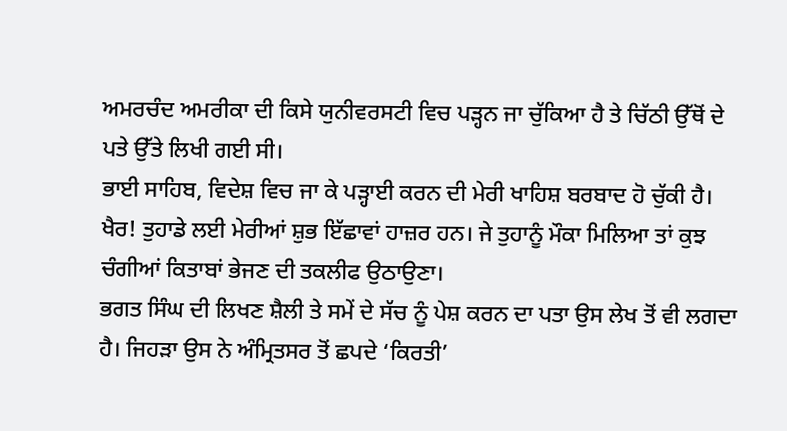ਅਮਰਚੰਦ ਅਮਰੀਕਾ ਦੀ ਕਿਸੇ ਯੁਨੀਵਰਸਟੀ ਵਿਚ ਪੜ੍ਹਨ ਜਾ ਚੁੱਕਿਆ ਹੈ ਤੇ ਚਿੱਠੀ ਉੱਥੋਂ ਦੇ ਪਤੇ ਉੱਤੇ ਲਿਖੀ ਗਈ ਸੀ।
ਭਾਈ ਸਾਹਿਬ, ਵਿਦੇਸ਼ ਵਿਚ ਜਾ ਕੇ ਪੜ੍ਹਾਈ ਕਰਨ ਦੀ ਮੇਰੀ ਖਾਹਿਸ਼ ਬਰਬਾਦ ਹੋ ਚੁੱਕੀ ਹੈ। ਖੈਰ! ਤੁਹਾਡੇ ਲਈ ਮੇਰੀਆਂ ਸ਼ੁਭ ਇੱਛਾਵਾਂ ਹਾਜ਼ਰ ਹਨ। ਜੇ ਤੁਹਾਨੂੰ ਮੌਕਾ ਮਿਲਿਆ ਤਾਂ ਕੁਝ ਚੰਗੀਆਂ ਕਿਤਾਬਾਂ ਭੇਜਣ ਦੀ ਤਕਲੀਫ ਉਠਾਉਣਾ।
ਭਗਤ ਸਿੰਘ ਦੀ ਲਿਖਣ ਸ਼ੈਲੀ ਤੇ ਸਮੇਂ ਦੇ ਸੱਚ ਨੂੰ ਪੇਸ਼ ਕਰਨ ਦਾ ਪਤਾ ਉਸ ਲੇਖ ਤੋਂ ਵੀ ਲਗਦਾ ਹੈ। ਜਿਹੜਾ ਉਸ ਨੇ ਅੰਮ੍ਰਿਤਸਰ ਤੋਂ ਛਪਦੇ ‘ਕਿਰਤੀ’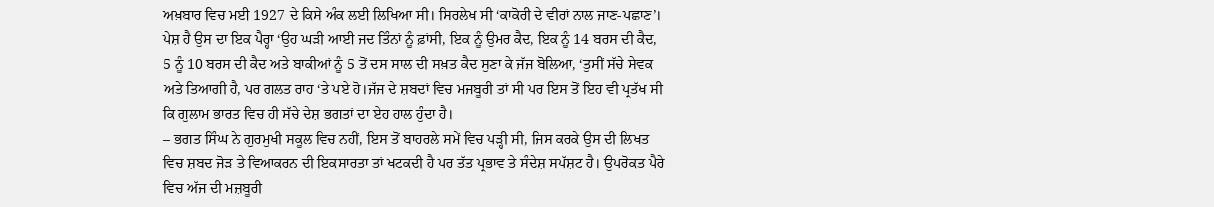ਅਖ਼ਬਾਰ ਵਿਚ ਮਈ 1927 ਦੇ ਕਿਸੇ ਅੰਕ ਲਈ ਲਿਖਿਆ ਸੀ। ਸਿਰਲੇਖ ਸੀ ‘ਕਾਕੋਰੀ ਦੇ ਵੀਰਾਂ ਨਾਲ ਜਾਣ-ਪਛਾਣ’। ਪੇਸ਼ ਹੈ ਉਸ ਦਾ ਇਕ ਪੈਰ੍ਹਾ ‘ਉਹ ਘੜੀ ਆਈ ਜਦ ਤਿੰਨਾਂ ਨੂੰ ਫ਼ਾਂਸੀ, ਇਕ ਨੂੰ ਉਮਰ ਕੈਦ, ਇਕ ਨੂੰ 14 ਬਰਸ ਦੀ ਕੈਦ, 5 ਨੂੰ 10 ਬਰਸ ਦੀ ਕੈਦ ਅਤੇ ਬਾਕੀਆਂ ਨੂੰ 5 ਤੋਂ ਦਸ ਸਾਲ ਦੀ ਸਖ਼ਤ ਕੈਦ ਸੁਣਾ ਕੇ ਜੱਜ ਬੋਲਿਆ, ‘ਤੁਸੀਂ ਸੱਚੇ ਸੇਵਕ ਅਤੇ ਤਿਆਗੀ ਹੈ, ਪਰ ਗਲਤ ਰਾਹ ‘ਤੇ ਪਏ ਹੋ।ਜੱਜ ਦੇ ਸ਼ਬਦਾਂ ਵਿਚ ਮਜਬੂਰੀ ਤਾਂ ਸੀ ਪਰ ਇਸ ਤੋਂ ਇਹ ਵੀ ਪ੍ਰਤੱਖ ਸੀ ਕਿ ਗੁਲਾਮ ਭਾਰਤ ਵਿਚ ਹੀ ਸੱਚੇ ਦੇਸ਼ ਭਗਤਾਂ ਦਾ ਏਹ ਹਾਲ ਹੁੰਦਾ ਹੈ।
– ਭਗਤ ਸਿੰਘ ਨੇ ਗੁਰਮੁਖੀ ਸਕੂਲ ਵਿਚ ਨਹੀਂ, ਇਸ ਤੋਂ ਬਾਹਰਲੇ ਸਮੇਂ ਵਿਚ ਪੜ੍ਹੀ ਸੀ, ਜਿਸ ਕਰਕੇ ਉਸ ਦੀ ਲਿਖਤ ਵਿਚ ਸ਼ਬਦ ਜੋੜ ਤੇ ਵਿਆਕਰਨ ਦੀ ਇਕਸਾਰਤਾ ਤਾਂ ਖਟਕਦੀ ਹੈ ਪਰ ਤੱਤ ਪ੍ਰਭਾਵ ਤੇ ਸੰਦੇਸ਼ ਸਪੱਸ਼ਟ ਹੈ। ਉਪਰੋਕਤ ਪੈਰੇ ਵਿਚ ਅੱਜ ਦੀ ਮਜ਼ਬੂਰੀ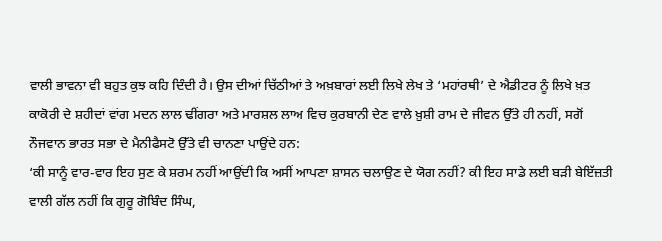ਵਾਲੀ ਭਾਵਨਾ ਵੀ ਬਹੁਤ ਕੁਝ ਕਹਿ ਦਿੰਦੀ ਹੈ। ਉਸ ਦੀਆਂ ਚਿੱਠੀਆਂ ਤੇ ਅਖ਼ਬਾਰਾਂ ਲਈ ਲਿਖੇ ਲੇਖ ਤੇ ‘ਮਹਾਂਰਥੀ’ ਦੇ ਐਡੀਟਰ ਨੂੰ ਲਿਖੇ ਖ਼ਤ ਕਾਕੋਰੀ ਦੇ ਸ਼ਹੀਦਾਂ ਵਾਂਗ ਮਦਨ ਲਾਲ ਢੀਂਗਰਾ ਅਤੇ ਮਾਰਸ਼ਲ ਲਾਅ ਵਿਚ ਕੁਰਬਾਨੀ ਦੇਣ ਵਾਲੇ ਖ਼ੁਸ਼ੀ ਰਾਮ ਦੇ ਜੀਵਨ ਉੱਤੇ ਹੀ ਨਹੀਂ, ਸਗੋਂ ਨੌਜਵਾਨ ਭਾਰਤ ਸਭਾ ਦੇ ਮੈਨੀਫੈਸਟੋ ਉੱਤੇ ਵੀ ਚਾਨਣਾ ਪਾਉਂਦੇ ਹਨ:
‘ਕੀ ਸਾਨੂੰ ਵਾਰ-ਵਾਰ ਇਹ ਸੁਣ ਕੇ ਸ਼ਰਮ ਨਹੀਂ ਆਉਂਦੀ ਕਿ ਅਸੀਂ ਆਪਣਾ ਸ਼ਾਸਨ ਚਲਾਉਣ ਦੇ ਯੋਗ ਨਹੀਂ? ਕੀ ਇਹ ਸਾਡੇ ਲਈ ਬੜੀ ਬੇਇੱਜ਼ਤੀ ਵਾਲੀ ਗੱਲ ਨਹੀਂ ਕਿ ਗੁਰੂ ਗੋਬਿੰਦ ਸਿੰਘ,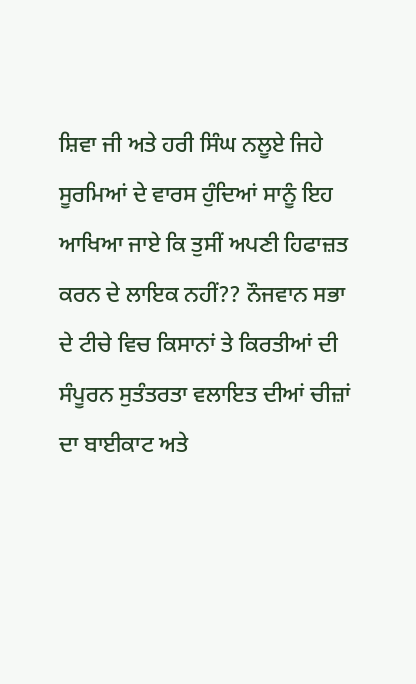ਸ਼ਿਵਾ ਜੀ ਅਤੇ ਹਰੀ ਸਿੰਘ ਨਲੂਏ ਜਿਹੇ ਸੂਰਮਿਆਂ ਦੇ ਵਾਰਸ ਹੁੰਦਿਆਂ ਸਾਨੂੰ ਇਹ ਆਖਿਆ ਜਾਏ ਕਿ ਤੁਸੀਂ ਅਪਣੀ ਹਿਫਾਜ਼ਤ ਕਰਨ ਦੇ ਲਾਇਕ ਨਹੀਂ?? ਨੌਜਵਾਨ ਸਭਾ ਦੇ ਟੀਚੇ ਵਿਚ ਕਿਸਾਨਾਂ ਤੇ ਕਿਰਤੀਆਂ ਦੀ ਸੰਪੂਰਨ ਸੁਤੰਤਰਤਾ ਵਲਾਇਤ ਦੀਆਂ ਚੀਜ਼ਾਂ ਦਾ ਬਾਈਕਾਟ ਅਤੇ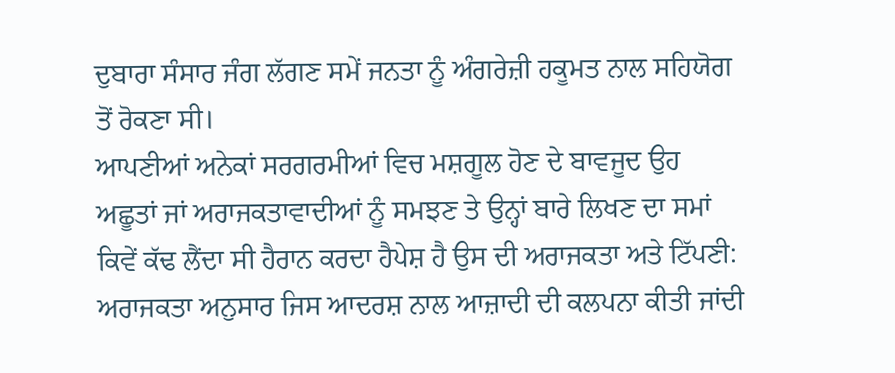ਦੁਬਾਰਾ ਸੰਸਾਰ ਜੰਗ ਲੱਗਣ ਸਮੇਂ ਜਨਤਾ ਨੂੰ ਅੰਗਰੇਜ਼ੀ ਹਕੂਮਤ ਨਾਲ ਸਹਿਯੋਗ ਤੋਂ ਰੋਕਣਾ ਸੀ।
ਆਪਣੀਆਂ ਅਨੇਕਾਂ ਸਰਗਰਮੀਆਂ ਵਿਚ ਮਸ਼ਗੂਲ ਹੋਣ ਦੇ ਬਾਵਜੂਦ ਉਹ ਅਛੂਤਾਂ ਜਾਂ ਅਰਾਜਕਤਾਵਾਦੀਆਂ ਨੂੰ ਸਮਝਣ ਤੇ ਉਨ੍ਹਾਂ ਬਾਰੇ ਲਿਖਣ ਦਾ ਸਮਾਂ ਕਿਵੇਂ ਕੱਢ ਲੈਂਦਾ ਸੀ ਹੈਰਾਨ ਕਰਦਾ ਹੈਪੇਸ਼ ਹੈ ਉਸ ਦੀ ਅਰਾਜਕਤਾ ਅਤੇ ਟਿੱਪਣੀ: ਅਰਾਜਕਤਾ ਅਨੁਸਾਰ ਜਿਸ ਆਦਰਸ਼ ਨਾਲ ਆਜ਼ਾਦੀ ਦੀ ਕਲਪਨਾ ਕੀਤੀ ਜਾਂਦੀ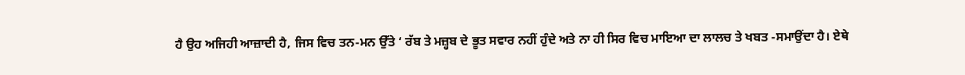ਹੈ ਉਹ ਅਜਿਹੀ ਆਜ਼ਾਦੀ ਹੈ, ਜਿਸ ਵਿਚ ਤਨ-ਮਨ ਉੱਤੇ ‘ ਰੱਬ ਤੇ ਮਜ਼੍ਹਬ ਦੇ ਭੂਤ ਸਵਾਰ ਨਹੀਂ ਹੁੰਦੇ ਅਤੇ ਨਾ ਹੀ ਸਿਰ ਵਿਚ ਮਾਇਆ ਦਾ ਲਾਲਚ ਤੇ ਖਬਤ -ਸਮਾਉਂਦਾ ਹੈ। ਏਥੇ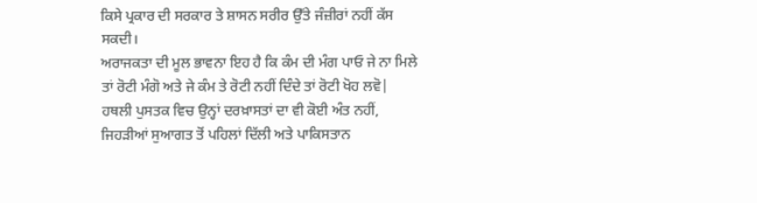ਕਿਸੇ ਪ੍ਰਕਾਰ ਦੀ ਸਰਕਾਰ ਤੇ ਸ਼ਾਸਨ ਸਰੀਰ ਉੱਤੇ ਜੰਜ਼ੀਰਾਂ ਨਹੀਂ ਕੱਸ ਸਕਦੀ।
ਅਰਾਜਕਤਾ ਦੀ ਮੂਲ ਭਾਵਨਾ ਇਹ ਹੈ ਕਿ ਕੰਮ ਦੀ ਮੰਗ ਪਾਓ ਜੇ ਨਾ ਮਿਲੇ ਤਾਂ ਰੋਟੀ ਮੰਗੋ ਅਤੇ ਜੇ ਕੰਮ ਤੇ ਰੋਟੀ ਨਹੀਂ ਦਿੰਦੇ ਤਾਂ ਰੋਟੀ ਖੋਹ ਲਵੋ|
ਹਥਲੀ ਪੁਸਤਕ ਵਿਚ ਉਨ੍ਹਾਂ ਦਰਖ਼ਾਸਤਾਂ ਦਾ ਵੀ ਕੋਈ ਅੰਤ ਨਹੀਂ, ਜਿਹੜੀਆਂ ਸੁਆਗਤ ਤੋਂ ਪਹਿਲਾਂ ਦਿੱਲੀ ਅਤੇ ਪਾਕਿਸਤਾਨ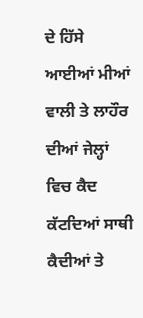ਦੇ ਹਿੱਸੇ ਆਈਆਂ ਮੀਆਂ ਵਾਲੀ ਤੇ ਲਾਹੌਰ ਦੀਆਂ ਜੇਲ੍ਹਾਂ ਵਿਚ ਕੈਦ ਕੱਟਦਿਆਂ ਸਾਥੀ ਕੈਦੀਆਂ ਤੇ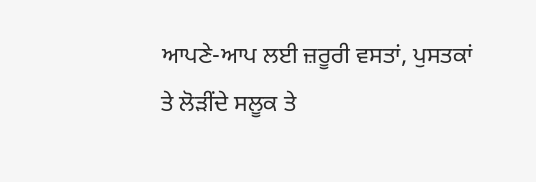ਆਪਣੇ-ਆਪ ਲਈ ਜ਼ਰੂਰੀ ਵਸਤਾਂ, ਪੁਸਤਕਾਂ ਤੇ ਲੋੜੀਂਦੇ ਸਲੂਕ ਤੇ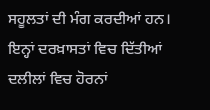ਸਹੂਲਤਾਂ ਦੀ ਮੰਗ ਕਰਦੀਆਂ ਹਨ। ਇਨ੍ਹਾਂ ਦਰਖ਼ਾਸਤਾਂ ਵਿਚ ਦਿੱਤੀਆਂ ਦਲੀਲਾਂ ਵਿਚ ਹੋਰਨਾਂ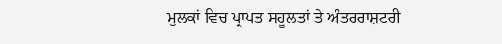ਮੁਲਕਾਂ ਵਿਚ ਪ੍ਰਾਪਤ ਸਹੂਲਤਾਂ ਤੇ ਅੰਤਰਰਾਸ਼ਟਰੀ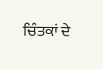ਚਿੰਤਕਾਂ ਦੇ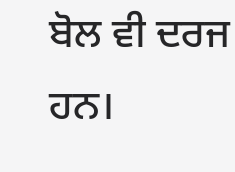ਬੋਲ ਵੀ ਦਰਜ ਹਨ।